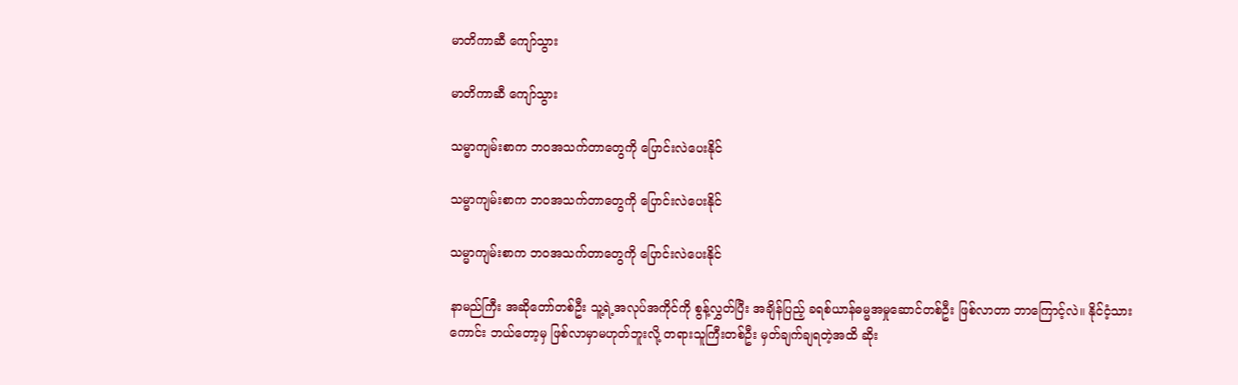မာတိကာဆီ ကျော်သွား

မာတိကာဆီ ကျော်သွား

သမ္မာကျမ်းစာက ဘဝအသက်တာတွေကို ပြောင်းလဲပေးနိုင်

သမ္မာကျမ်းစာက ဘဝအသက်တာတွေကို ပြောင်းလဲပေးနိုင်

သမ္မာကျမ်းစာက ဘဝအသက်တာတွေကို ပြောင်းလဲပေးနိုင်

နာမည်ကြီး အဆိုတော်တစ်ဦး သူ့ရဲ့အလုပ်အကိုင်ကို စွန့်လွှတ်ပြီး အချိန်ပြည့် ခရစ်ယာန်ဓမ္မအမှုဆောင်တစ်ဦး ဖြစ်လာတာ ဘာကြောင့်လဲ။ နိုင်ငံ့သားကောင်း ဘယ်တော့မှ ဖြစ်လာမှာမဟုတ်ဘူးလို့ တရားသူကြီးတစ်ဦး မှတ်ချက်ချရတဲ့အထိ ဆိုး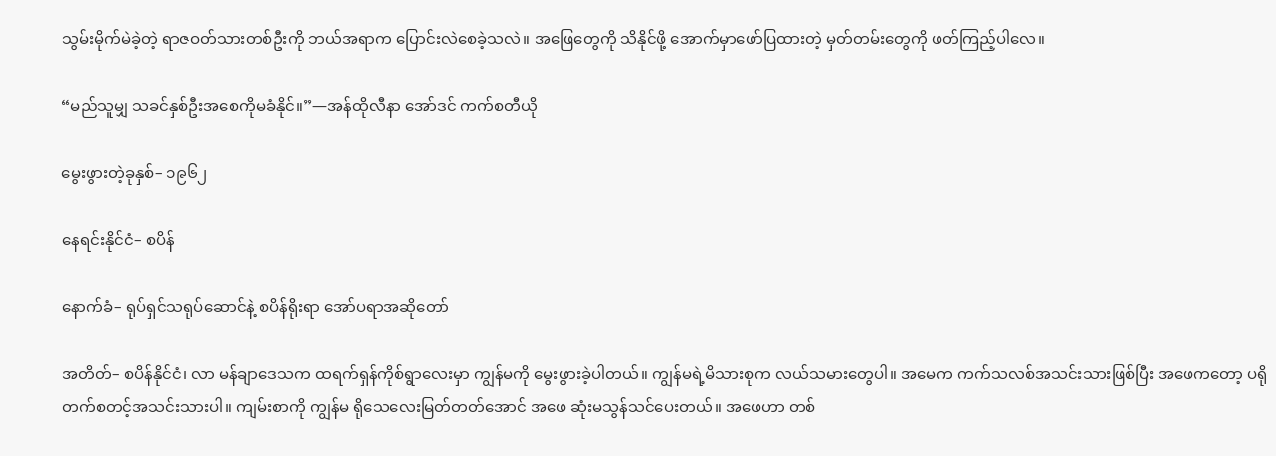သွမ်းမိုက်မဲခဲ့တဲ့ ရာဇဝတ်သားတစ်ဦးကို ဘယ်အရာက ပြောင်းလဲစေခဲ့သလဲ။ အဖြေတွေကို သိနိုင်ဖို့ အောက်မှာဖော်ပြထားတဲ့ မှတ်တမ်းတွေကို ဖတ်ကြည့်ပါလေ။

“မည်သူမျှ သခင်နှစ်ဦးအစေကိုမခံနိုင်။”—အန်ထိုလီနာ အော်ဒင် ကက်စတီယို

မွေးဖွားတဲ့ခုနှစ်– ၁၉၆၂

နေရင်းနိုင်ငံ– စပိန်

နောက်ခံ– ရုပ်ရှင်သရုပ်ဆောင်နဲ့ စပိန်ရိုးရာ အော်ပရာအဆိုတော်

အတိတ်– စပိန်နိုင်ငံ၊ လာ မန်ချာဒေသက ထရက်ရှန်ကိုစ်ရွာလေးမှာ ကျွန်မကို မွေးဖွားခဲ့ပါတယ်။ ကျွန်မရဲ့မိသားစုက လယ်သမားတွေပါ။ အမေက ကက်သလစ်အသင်းသားဖြစ်ပြီး အဖေကတော့ ပရိုတက်စတင့်အသင်းသားပါ။ ကျမ်းစာကို ကျွန်မ ရိုသေလေးမြတ်တတ်အောင် အဖေ ဆုံးမသွန်သင်ပေးတယ်။ အဖေဟာ တစ်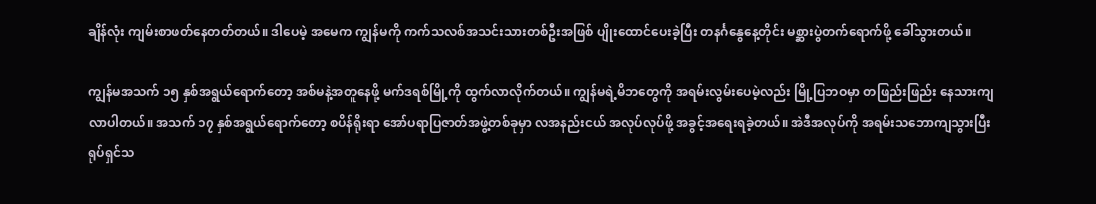ချိန်လုံး ကျမ်းစာဖတ်နေတတ်တယ်။ ဒါပေမဲ့ အမေက ကျွန်မကို ကက်သလစ်အသင်းသားတစ်ဦးအဖြစ် ပျိုးထောင်ပေးခဲ့ပြီး တနင်္ဂနွေနေ့တိုင်း မစ္ဆားပွဲတက်ရောက်ဖို့ ခေါ်သွားတယ်။

ကျွန်မအသက် ၁၅ နှစ်အရွယ်ရောက်တော့ အစ်မနဲ့အတူနေဖို့ မက်ဒရစ်မြို့ကို ထွက်လာလိုက်တယ်။ ကျွန်မရဲ့မိဘတွေကို အရမ်းလွမ်းပေမဲ့လည်း မြို့ပြဘဝမှာ တဖြည်းဖြည်း နေသားကျလာပါတယ်။ အသက် ၁၇ နှစ်အရွယ်ရောက်တော့ စပိန်ရိုးရာ အော်ပရာပြဇာတ်အဖွဲ့တစ်ခုမှာ လအနည်းငယ် အလုပ်လုပ်ဖို့ အခွင့်အရေးရခဲ့တယ်။ အဲဒီအလုပ်ကို အရမ်းသဘောကျသွားပြီး ရုပ်ရှင်သ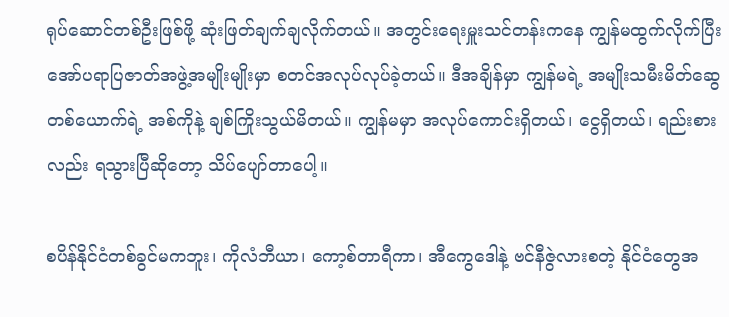ရုပ်ဆောင်တစ်ဦးဖြစ်ဖို့ ဆုံးဖြတ်ချက်ချလိုက်တယ်။ အတွင်းရေးမှူးသင်တန်းကနေ ကျွန်မထွက်လိုက်ပြီး အော်ပရာပြဇာတ်အဖွဲ့အမျိုးမျိုးမှာ စတင်အလုပ်လုပ်ခဲ့တယ်။ ဒီအချိန်မှာ ကျွန်မရဲ့ အမျိုးသမီးမိတ်ဆွေတစ်ယောက်ရဲ့ အစ်ကိုနဲ့ ချစ်ကြိုးသွယ်မိတယ်။ ကျွန်မမှာ အလုပ်ကောင်းရှိတယ်၊ ငွေရှိတယ်၊ ရည်းစားလည်း ရသွားပြီဆိုတော့ သိပ်ပျော်တာပေါ့။

စပိန်နိုင်ငံတစ်ခွင်မကဘူး၊ ကိုလံဘီယာ၊ ကော့စ်တာရီကာ၊ အီကွေဒေါနဲ့ ဗင်နီဇွဲလားစတဲ့ နိုင်ငံတွေအ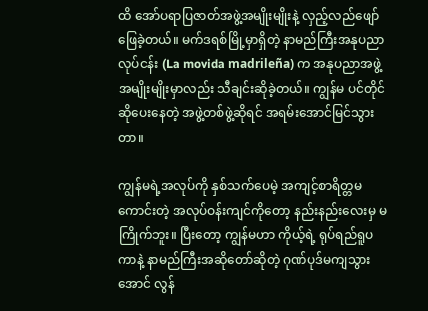ထိ အော်ပရာပြဇာတ်အဖွဲ့အမျိုးမျိုးနဲ့ လှည့်လည်ဖျော်ဖြေခဲ့တယ်။ မက်ဒရစ်မြို့မှာရှိတဲ့ နာမည်ကြီးအနုပညာလုပ်ငန်း (La movida madrileña) က အနုပညာအဖွဲ့အမျိုးမျိုးမှာလည်း သီချင်းဆိုခဲ့တယ်။ ကျွန်မ ပင်တိုင်ဆိုပေးနေတဲ့ အဖွဲ့တစ်ဖွဲ့ဆိုရင် အရမ်းအောင်မြင်သွားတာ။

ကျွန်မရဲ့အလုပ်ကို နှစ်သက်ပေမဲ့ အကျင့်စာရိတ္တမကောင်းတဲ့ အလုပ်ဝန်းကျင်ကိုတော့ နည်းနည်းလေးမှ မကြိုက်ဘူး။ ပြီးတော့ ကျွန်မဟာ ကိုယ့်ရဲ့ ရုပ်ရည်ရူပကာနဲ့ နာမည်ကြီးအဆိုတော်ဆိုတဲ့ ဂုဏ်ပုဒ်မကျသွားအောင် လွန်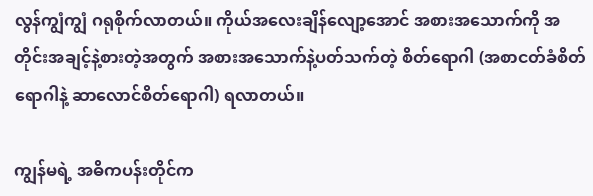လွန်ကျွံကျွံ ဂရုစိုက်လာတယ်။ ကိုယ်အလေးချိန်လျော့အောင် အစားအသောက်ကို အတိုင်းအချင့်နဲ့စားတဲ့အတွက် အစားအသောက်နဲ့ပတ်သက်တဲ့ စိတ်ရောဂါ (အစာငတ်ခံစိတ်ရောဂါနဲ့ ဆာလောင်စိတ်ရောဂါ) ရလာတယ်။

ကျွန်မရဲ့ အဓိကပန်းတိုင်က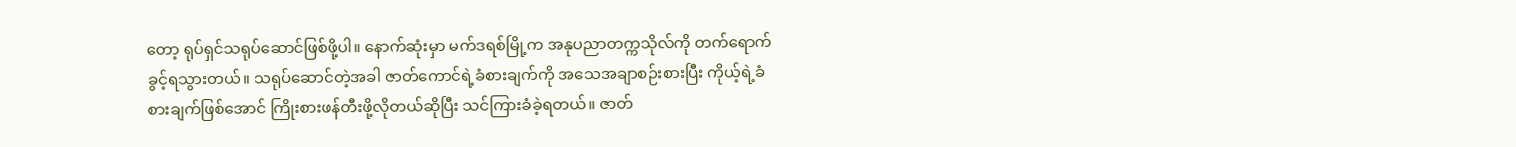တော့ ရုပ်ရှင်သရုပ်ဆောင်ဖြစ်ဖို့ပါ။ နောက်ဆုံးမှာ မက်ဒရစ်မြို့က အနုပညာတက္ကသိုလ်ကို တက်ရောက်ခွင့်ရသွားတယ်။ သရုပ်ဆောင်တဲ့အခါ ဇာတ်ကောင်ရဲ့ခံစားချက်ကို အသေအချာစဉ်းစားပြီး ကိုယ့်ရဲ့ခံစားချက်ဖြစ်အောင် ကြိုးစားဖန်တီးဖို့လိုတယ်ဆိုပြီး သင်ကြားခံခဲ့ရတယ်။ ဇာတ်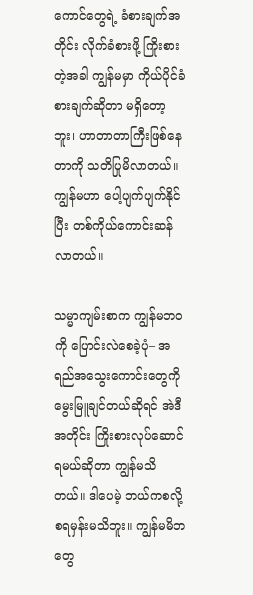ကောင်တွေရဲ့ ခံစားချက်အတိုင်း လိုက်ခံစားဖို့ ကြိုးစားတဲ့အခါ ကျွန်မမှာ ကိုယ်ပိုင်ခံစားချက်ဆိုတာ မရှိတော့ဘူး၊ ဟာတာတာကြီးဖြစ်နေတာကို သတိပြုမိလာတယ်။ ကျွန်မဟာ ပေါ့ပျက်ပျက်နိုင်ပြီး တစ်ကိုယ်ကောင်းဆန်လာတယ်။

သမ္မာကျမ်းစာက ကျွန်မဘဝကို ပြောင်းလဲစေခဲ့ပုံ– အရည်အသွေးကောင်းတွေကို မွေးမြူချင်တယ်ဆိုရင် အဲဒီအတိုင်း ကြိုးစားလုပ်ဆောင်ရမယ်ဆိုတာ ကျွန်မသိတယ်။ ဒါပေမဲ့ ဘယ်ကစလို့ စရမှန်းမသိဘူး။ ကျွန်မမိဘတွေ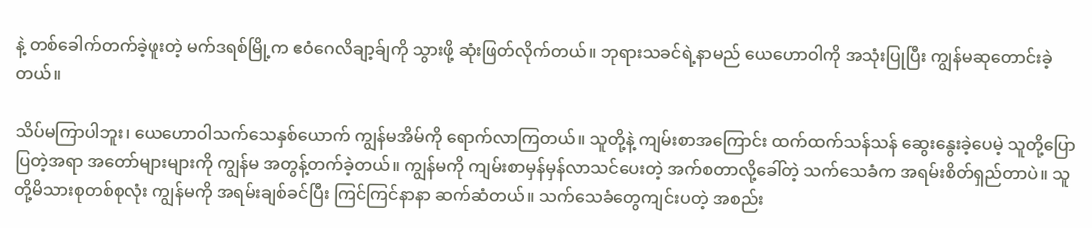နဲ့ တစ်ခေါက်တက်ခဲ့ဖူးတဲ့ မက်ဒရစ်မြို့က ဧဝံဂေလိချာ့ခ်ျကို သွားဖို့ ဆုံးဖြတ်လိုက်တယ်။ ဘုရားသခင်ရဲ့နာမည် ယေဟောဝါကို အသုံးပြုပြီး ကျွန်မဆုတောင်းခဲ့တယ်။

သိပ်မကြာပါဘူး၊ ယေဟောဝါသက်သေနှစ်ယောက် ကျွန်မအိမ်ကို ရောက်လာကြတယ်။ သူတို့နဲ့ ကျမ်းစာအကြောင်း ထက်ထက်သန်သန် ဆွေးနွေးခဲ့ပေမဲ့ သူတို့ပြောပြတဲ့အရာ အတော်များများကို ကျွန်မ အတွန့်တက်ခဲ့တယ်။ ကျွန်မကို ကျမ်းစာမှန်မှန်လာသင်ပေးတဲ့ အက်စတာလို့ခေါ်တဲ့ သက်သေခံက အရမ်းစိတ်ရှည်တာပဲ။ သူတို့မိသားစုတစ်စုလုံး ကျွန်မကို အရမ်းချစ်ခင်ပြီး ကြင်ကြင်နာနာ ဆက်ဆံတယ်။ သက်သေခံတွေကျင်းပတဲ့ အစည်း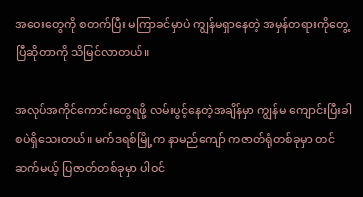အဝေးတွေကို စတက်ပြီး မကြာခင်မှာပဲ ကျွန်မရှာနေတဲ့ အမှန်တရားကိုတွေ့ပြီဆိုတာကို သိမြင်လာတယ်။

အလုပ်အကိုင်ကောင်းတွေရဖို့ လမ်းပွင့်နေတဲ့အချိန်မှာ ကျွန်မ ကျောင်းပြီးခါစပဲရှိသေးတယ်။ မက်ဒရစ်မြို့က နာမည်ကျော် ကဇာတ်ရုံတစ်ခုမှာ တင်ဆက်မယ့် ပြဇာတ်တစ်ခုမှာ ပါဝင်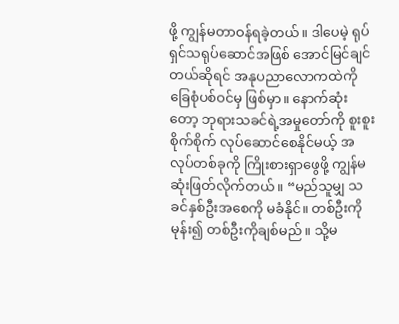ဖို့ ကျွန်မတာဝန်ရခဲ့တယ်။ ဒါပေမဲ့ ရုပ်ရှင်သရုပ်ဆောင်အဖြစ် အောင်မြင်ချင်တယ်ဆိုရင် အနုပညာလောကထဲကို ခြေစုံပစ်ဝင်မှ ဖြစ်မှာ။ နောက်ဆုံးတော့ ဘုရားသခင်ရဲ့အမှုတော်ကို စူးစူးစိုက်စိုက် လုပ်ဆောင်စေနိုင်မယ့် အလုပ်တစ်ခုကို ကြိုးစားရှာဖွေဖို့ ကျွန်မ ဆုံးဖြတ်လိုက်တယ်။ “မည်သူမျှ သခင်နှစ်ဦးအစေကို မခံနိုင်။ တစ်ဦးကိုမုန်း၍ တစ်ဦးကိုချစ်မည်။ သို့မ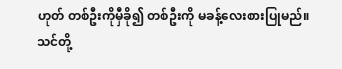ဟုတ် တစ်ဦးကိုမှီခို၍ တစ်ဦးကို မခန့်လေးစားပြုမည်။ သင်တို့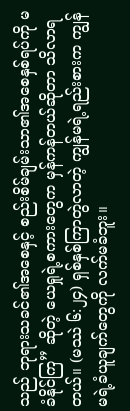သည် ဘုရားသခင်၏အစေနှင့် စည်းစိမ်ချမ်းသာ၏အစေနှစ်ရပ်ကို မခံနိုင်ကြ” ဆိုတဲ့ ယေရှုရဲ့စကားတွေက မှန်ကန်တယ်ဆိုတာ သိလာရတယ်။ (မဿဲ ၆:၂၄) ရှစ်နှစ်ကြာတွဲလာတဲ့ ကျွန်မရဲ့ရည်းစားက ကျွန်မရဲ့ခံယူချက်တွေကို လက်မခံဘူး။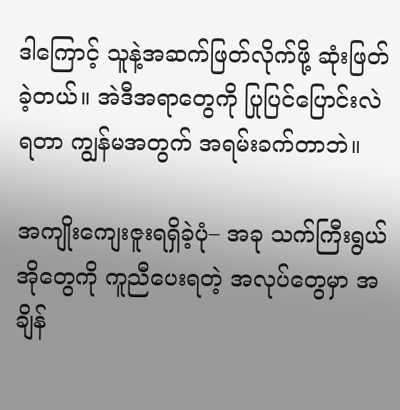ဒါကြောင့် သူနဲ့အဆက်ဖြတ်လိုက်ဖို့ ဆုံးဖြတ်ခဲ့တယ်။ အဲဒီအရာတွေကို ပြုပြင်ပြောင်းလဲရတာ ကျွန်မအတွက် အရမ်းခက်တာဘဲ။

အကျိုးကျေးဇူးရရှိခဲ့ပုံ– အခု သက်ကြီးရွယ်အိုတွေကို ကူညီပေးရတဲ့ အလုပ်တွေမှာ အချိန်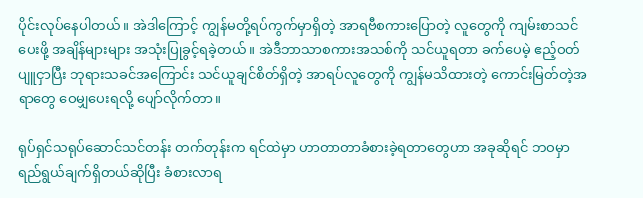ပိုင်းလုပ်နေပါတယ်။ အဲဒါကြောင့် ကျွန်မတို့ရပ်ကွက်မှာရှိတဲ့ အာရဗီစကားပြောတဲ့ လူတွေကို ကျမ်းစာသင်ပေးဖို့ အချိန်များများ အသုံးပြုခွင့်ရခဲ့တယ်။ အဲဒီဘာသာစကားအသစ်ကို သင်ယူရတာ ခက်ပေမဲ့ ဧည့်ဝတ်ပျူငှာပြီး ဘုရားသခင်အကြောင်း သင်ယူချင်စိတ်ရှိတဲ့ အာရပ်လူတွေကို ကျွန်မသိထားတဲ့ ကောင်းမြတ်တဲ့အရာတွေ ဝေမျှပေးရလို့ ပျော်လိုက်တာ။

ရုပ်ရှင်သရုပ်ဆောင်သင်တန်း တက်တုန်းက ရင်ထဲမှာ ဟာတာတာခံစားခဲ့ရတာတွေဟာ အခုဆိုရင် ဘဝမှာရည်ရွယ်ချက်ရှိတယ်ဆိုပြီး ခံစားလာရ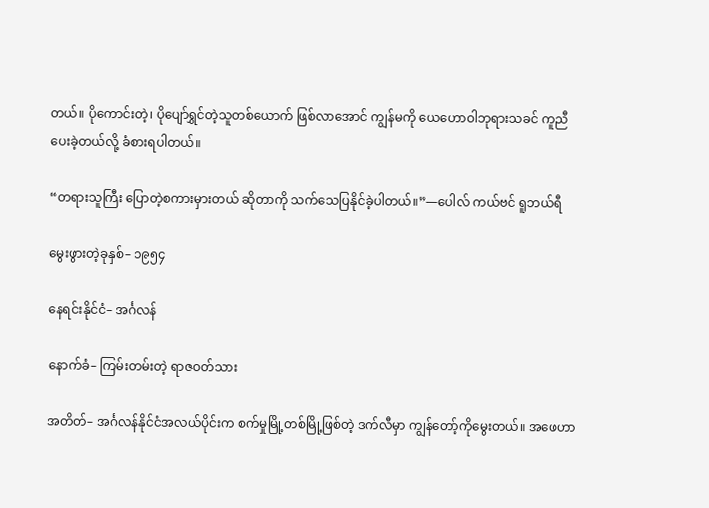တယ်။ ပိုကောင်းတဲ့၊ ပိုပျော်ရွှင်တဲ့သူတစ်ယောက် ဖြစ်လာအောင် ကျွန်မကို ယေဟောဝါဘုရားသခင် ကူညီပေးခဲ့တယ်လို့ ခံစားရပါတယ်။

“တရားသူကြီး ပြောတဲ့စကားမှားတယ် ဆိုတာကို သက်သေပြနိုင်ခဲ့ပါတယ်။”—ပေါလ် ကယ်ဗင် ရူဘယ်ရီ

မွေးဖွားတဲ့ခုနှစ်– ၁၉၅၄

နေရင်းနိုင်ငံ– အင်္ဂလန်

နောက်ခံ– ကြမ်းတမ်းတဲ့ ရာဇဝတ်သား

အတိတ်– အင်္ဂလန်နိုင်ငံအလယ်ပိုင်းက စက်မှုမြို့တစ်မြို့ဖြစ်တဲ့ ဒက်လီမှာ ကျွန်တော့်ကိုမွေးတယ်။ အဖေဟာ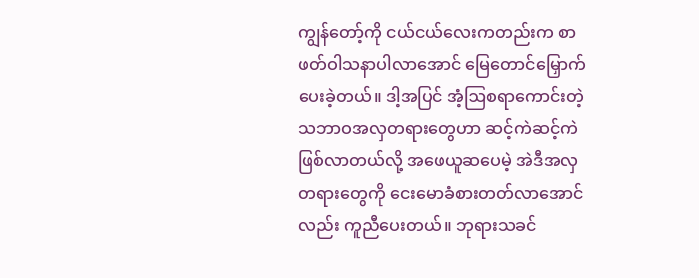ကျွန်တော့်ကို ငယ်ငယ်လေးကတည်းက စာဖတ်ဝါသနာပါလာအောင် မြေတောင်မြှောက်ပေးခဲ့တယ်။ ဒါ့အပြင် အံ့ဩစရာကောင်းတဲ့ သဘာဝအလှတရားတွေဟာ ဆင့်ကဲဆင့်ကဲ ဖြစ်လာတယ်လို့ အဖေယူဆပေမဲ့ အဲဒီအလှတရားတွေကို ငေးမောခံစားတတ်လာအောင်လည်း ကူညီပေးတယ်။ ဘုရားသခင်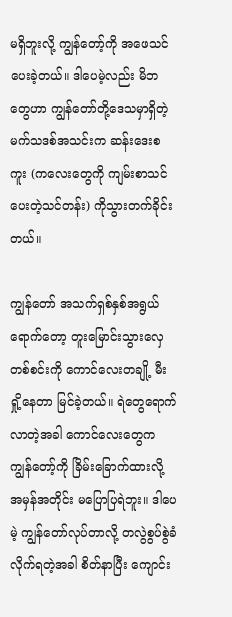မရှိဘူးလို့ ကျွန်တော့်ကို အဖေသင်ပေးခဲ့တယ်။ ဒါပေမဲ့လည်း မိဘတွေဟာ ကျွန်တော်တို့ဒေသမှာရှိတဲ့ မက်သဒစ်အသင်းက ဆန်းဒေးစကူး (ကလေးတွေကို ကျမ်းစာသင်ပေးတဲ့သင်တန်း) ကိုသွားတက်ခိုင်းတယ်။

ကျွန်တော် အသက်ရှစ်နှစ်အရွယ်ရောက်တော့ တူးမြောင်းသွားလှေတစ်စင်းကို ကောင်လေးတချို့ မီးရှို့နေတာ မြင်ခဲ့တယ်။ ရဲတွေရောက်လာတဲ့အခါ ကောင်လေးတွေက ကျွန်တော့်ကို ခြိမ်းခြောက်ထားလို့ အမှန်အတိုင်း မပြောပြရဲဘူး။ ဒါပေမဲ့ ကျွန်တော်လုပ်တာလို့ တလွဲစွပ်စွဲခံလိုက်ရတဲ့အခါ စိတ်နာပြီး ကျောင်း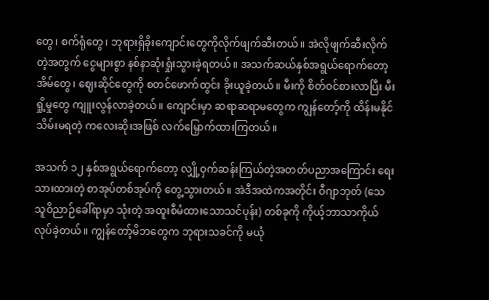တွေ၊ စက်ရုံတွေ၊ ဘုရားရှိခိုးကျောင်းတွေကိုလိုက်ဖျက်ဆီးတယ်။ အဲလိုဖျက်ဆီးလိုက်တဲ့အတွက် ငွေများစွာ နစ်နာဆုံးရှုံးသွားခဲ့ရတယ်။ အသက်ဆယ်နှစ်အရွယ်ရောက်တော့ အိမ်တွေ၊ ဈေးဆိုင်တွေကို စတင်ဖောက်ထွင်း ခိုးယူခဲ့တယ်။ မီးကို စိတ်ဝင်စားလာပြီး မီးရှို့မှုတွေ ကျူးလွန်လာခဲ့တယ်။ ကျောင်းမှာ ဆရာဆရာမတွေက ကျွန်တော့်ကို ထိန်းမနိုင်သိမ်းမရတဲ့ ကလေးဆိုးအဖြစ် လက်မြှောက်ထားကြတယ်။

အသက် ၁၂ နှစ်အရွယ်ရောက်တော့ လျှို့ဝှက်ဆန်းကြယ်တဲ့အတတ်ပညာအကြောင်း ရေးသားထားတဲ့ စာအုပ်တစ်အုပ်ကို တွေ့သွားတယ်။ အဲဒီအထဲကအတိုင်း ဝီဂျာဘုတ် (သေသူဝိညာဉ်ခေါ်ရာမှာ သုံးတဲ့ အထူးစီမံထားသောသင်ပုန်း) တစ်ခုကို ကိုယ့်ဘာသာကိုယ် လုပ်ခဲ့တယ်။ ကျွန်တော့်မိဘတွေက ဘုရားသခင်ကို မယုံ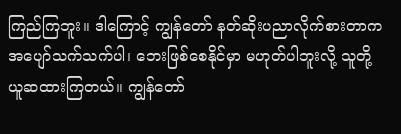ကြည်ကြဘူး။ ဒါကြောင့် ကျွန်တော် နတ်ဆိုးပညာလိုက်စားတာက အပျော်သက်သက်ပါ၊ ဘေးဖြစ်စေနိုင်မှာ မဟုတ်ပါဘူးလို့ သူတို့ယူဆထားကြတယ်။ ကျွန်တော်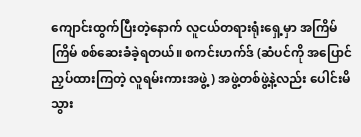ကျောင်းထွက်ပြီးတဲ့နောက် လူငယ်တရားရုံးရှေ့မှာ အကြိမ်ကြိမ် စစ်ဆေးခံခဲ့ရတယ်။ စကင်းဟက်ဒ် (ဆံပင်ကို အပြောင်ညှပ်ထားကြတဲ့ လူရမ်းကားအဖွဲ့) အဖွဲ့တစ်ဖွဲ့နဲ့လည်း ပေါင်းမိသွား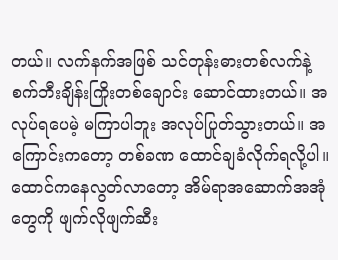တယ်။ လက်နက်အဖြစ် သင်တုန်းဓားတစ်လက်နဲ့ စက်ဘီးချိန်းကြိုးတစ်ချောင်း ဆောင်ထားတယ်။ အလုပ်ရပေမဲ့ မကြာပါဘူး အလုပ်ပြုတ်သွားတယ်။ အကြောင်းကတော့ တစ်ခဏ ထောင်ချခံလိုက်ရလို့ပါ။ ထောင်ကနေလွတ်လာတော့ အိမ်ရာအဆောက်အအုံတွေကို ဖျက်လိုဖျက်ဆီး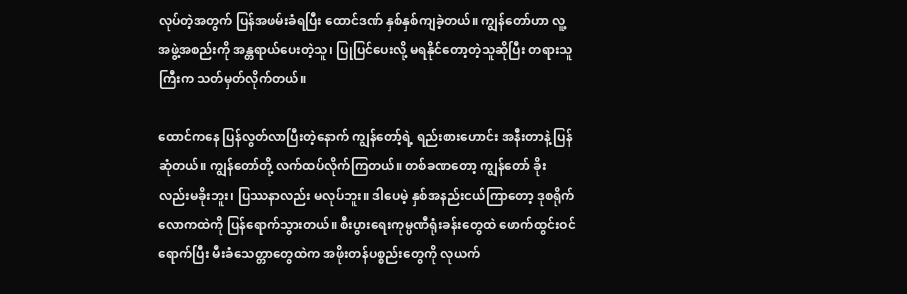လုပ်တဲ့အတွက် ပြန်အဖမ်းခံရပြီး ထောင်ဒဏ် နှစ်နှစ်ကျခဲ့တယ်။ ကျွန်တော်ဟာ လူ့အဖွဲ့အစည်းကို အန္တရာယ်ပေးတဲ့သူ၊ ပြုပြင်ပေးလို့ မရနိုင်တော့တဲ့သူဆိုပြီး တရားသူကြီးက သတ်မှတ်လိုက်တယ်။

ထောင်ကနေ ပြန်လွတ်လာပြီးတဲ့နောက် ကျွန်တော့်ရဲ့ ရည်းစားဟောင်း အနီးတာနဲ့ ပြန်ဆုံတယ်။ ကျွန်တော်တို့ လက်ထပ်လိုက်ကြတယ်။ တစ်ခဏတော့ ကျွန်တော် ခိုးလည်းမခိုးဘူး၊ ပြဿနာလည်း မလုပ်ဘူး။ ဒါပေမဲ့ နှစ်အနည်းငယ်ကြာတော့ ဒုစရိုက်လောကထဲကို ပြန်ရောက်သွားတယ်။ စီးပွားရေးကုမ္ပဏီရုံးခန်းတွေထဲ ဖောက်ထွင်းဝင်ရောက်ပြီး မီးခံသေတ္တာတွေထဲက အဖိုးတန်ပစ္စည်းတွေကို လုယက်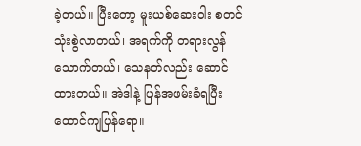ခဲ့တယ်။ ပြီးတော့ မူးယစ်ဆေးဝါး စတင်သုံးစွဲလာတယ်၊ အရက်ကို တရားလွန်သောက်တယ်၊ သေနတ်လည်း ဆောင်ထားတယ်။ အဲဒါနဲ့ ပြန်အဖမ်းခံရပြီး ထောင်ကျပြန်ရော။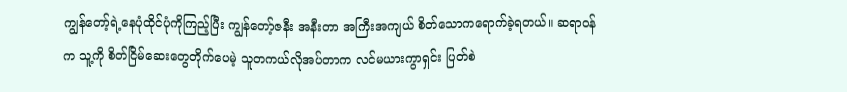ကျွန်တော့်ရဲ့နေပုံထိုင်ပုံကိုကြည့်ပြီး ကျွန်တော့်ဇနီး အနီးတာ အကြီးအကျယ် စိတ်သောကရောက်ခဲ့ရတယ်။ ဆရာဝန်က သူ့ကို စိတ်ငြိမ်ဆေးတွေတိုက်ပေမဲ့ သူတကယ်လိုအပ်တာက လင်မယားကွာရှင်း ပြတ်စဲ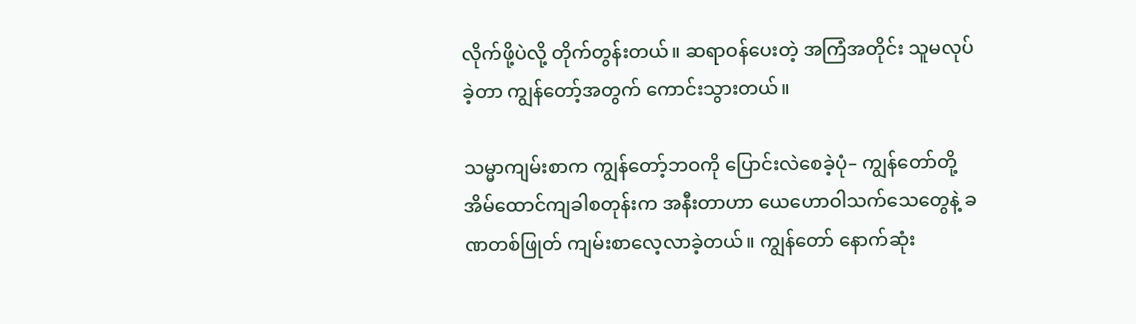လိုက်ဖို့ပဲလို့ တိုက်တွန်းတယ်။ ဆရာဝန်ပေးတဲ့ အကြံအတိုင်း သူမလုပ်ခဲ့တာ ကျွန်တော့်အတွက် ကောင်းသွားတယ်။

သမ္မာကျမ်းစာက ကျွန်တော့်ဘဝကို ပြောင်းလဲစေခဲ့ပုံ– ကျွန်တော်တို့ အိမ်ထောင်ကျခါစတုန်းက အနီးတာဟာ ယေဟောဝါသက်သေတွေနဲ့ ခဏတစ်ဖြုတ် ကျမ်းစာလေ့လာခဲ့တယ်။ ကျွန်တော် နောက်ဆုံး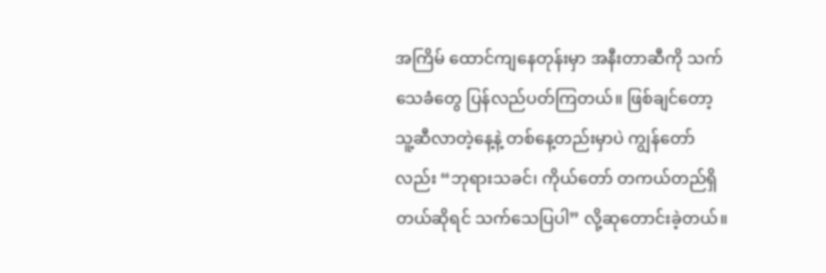အကြိမ် ထောင်ကျနေတုန်းမှာ အနီးတာဆီကို သက်သေခံတွေ ပြန်လည်ပတ်ကြတယ်။ ဖြစ်ချင်တော့ သူ့ဆီလာတဲ့နေ့နဲ့ တစ်နေ့တည်းမှာပဲ ကျွန်တော်လည်း “ဘုရားသခင်၊ ကိုယ်တော် တကယ်တည်ရှိတယ်ဆိုရင် သက်သေပြပါ” လို့ဆုတောင်းခဲ့တယ်။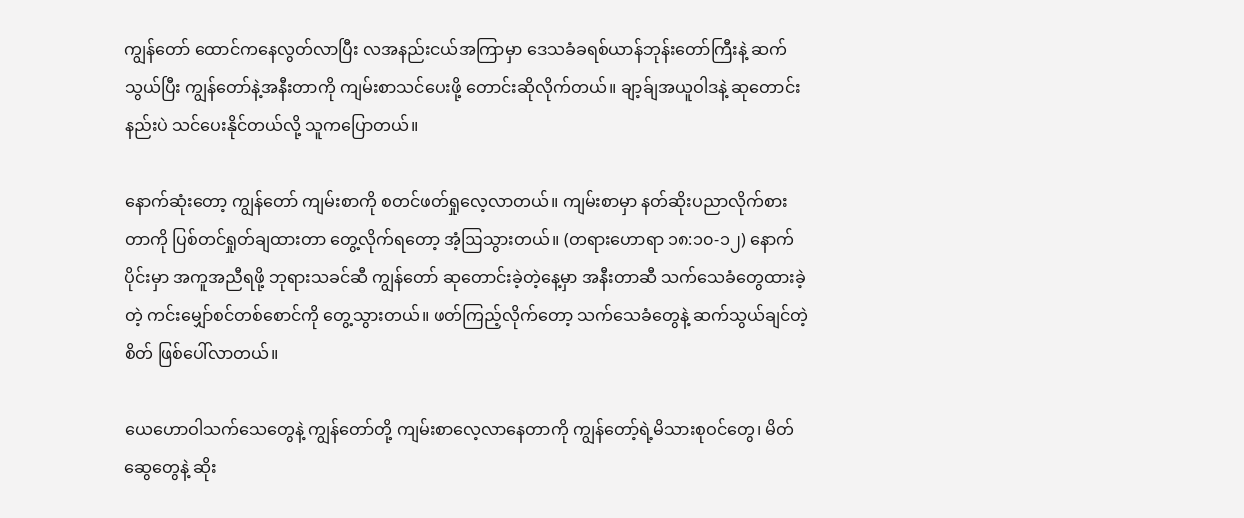ကျွန်တော် ထောင်ကနေလွတ်လာပြီး လအနည်းငယ်အကြာမှာ ဒေသခံခရစ်ယာန်ဘုန်းတော်ကြီးနဲ့ ဆက်သွယ်ပြီး ကျွန်တော်နဲ့အနီးတာကို ကျမ်းစာသင်ပေးဖို့ တောင်းဆိုလိုက်တယ်။ ချာ့ခ်ျအယူဝါဒနဲ့ ဆုတောင်းနည်းပဲ သင်ပေးနိုင်တယ်လို့ သူကပြောတယ်။

နောက်ဆုံးတော့ ကျွန်တော် ကျမ်းစာကို စတင်ဖတ်ရှုလေ့လာတယ်။ ကျမ်းစာမှာ နတ်ဆိုးပညာလိုက်စားတာကို ပြစ်တင်ရှုတ်ချထားတာ တွေ့လိုက်ရတော့ အံ့ဩသွားတယ်။ (တရားဟောရာ ၁၈:၁၀-၁၂) နောက်ပိုင်းမှာ အကူအညီရဖို့ ဘုရားသခင်ဆီ ကျွန်တော် ဆုတောင်းခဲ့တဲ့နေ့မှာ အနီးတာဆီ သက်သေခံတွေထားခဲ့တဲ့ ကင်းမျှော်စင်တစ်စောင်ကို တွေ့သွားတယ်။ ဖတ်ကြည့်လိုက်တော့ သက်သေခံတွေနဲ့ ဆက်သွယ်ချင်တဲ့စိတ် ဖြစ်ပေါ်လာတယ်။

ယေဟောဝါသက်သေတွေနဲ့ ကျွန်တော်တို့ ကျမ်းစာလေ့လာနေတာကို ကျွန်တော့်ရဲ့မိသားစုဝင်တွေ၊ မိတ်ဆွေတွေနဲ့ ဆိုး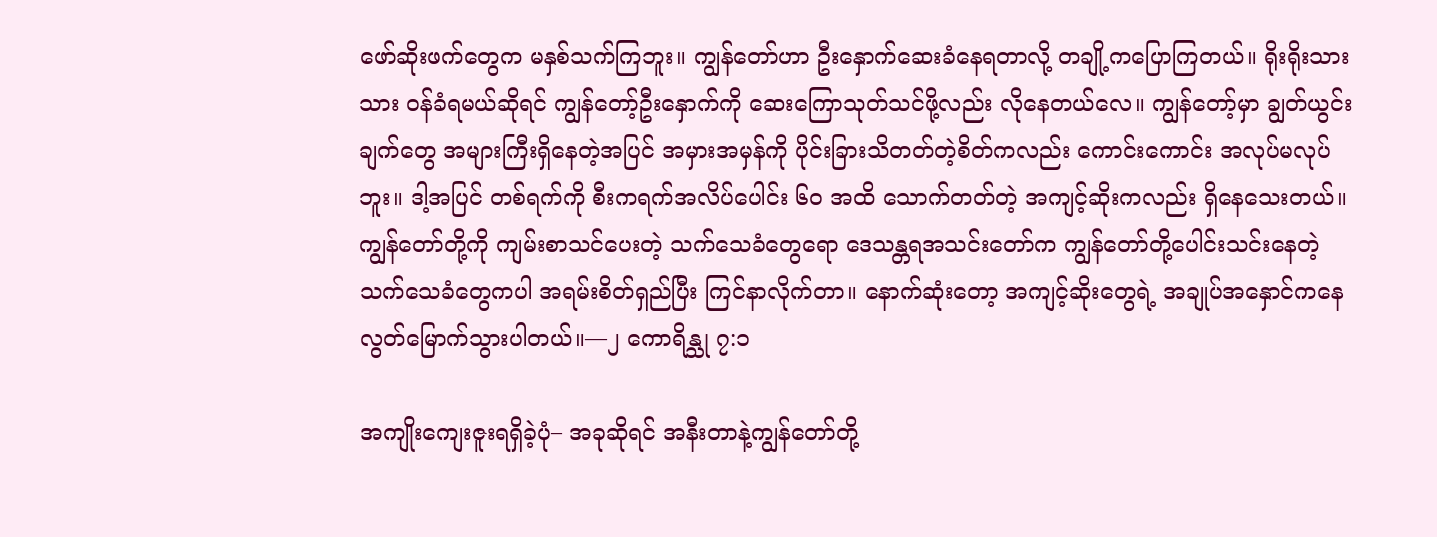ဖော်ဆိုးဖက်တွေက မနှစ်သက်ကြဘူး။ ကျွန်တော်ဟာ ဦးနှောက်ဆေးခံနေရတာလို့ တချို့ကပြောကြတယ်။ ရိုးရိုးသားသား ဝန်ခံရမယ်ဆိုရင် ကျွန်တော့်ဦးနှောက်ကို ဆေးကြောသုတ်သင်ဖို့လည်း လိုနေတယ်လေ။ ကျွန်တော့်မှာ ချွတ်ယွင်းချက်တွေ အများကြီးရှိနေတဲ့အပြင် အမှားအမှန်ကို ပိုင်းခြားသိတတ်တဲ့စိတ်ကလည်း ကောင်းကောင်း အလုပ်မလုပ်ဘူး။ ဒါ့အပြင် တစ်ရက်ကို စီးကရက်အလိပ်ပေါင်း ၆၀ အထိ သောက်တတ်တဲ့ အကျင့်ဆိုးကလည်း ရှိနေသေးတယ်။ ကျွန်တော်တို့ကို ကျမ်းစာသင်ပေးတဲ့ သက်သေခံတွေရော ဒေသန္တရအသင်းတော်က ကျွန်တော်တို့ပေါင်းသင်းနေတဲ့ သက်သေခံတွေကပါ အရမ်းစိတ်ရှည်ပြီး ကြင်နာလိုက်တာ။ နောက်ဆုံးတော့ အကျင့်ဆိုးတွေရဲ့ အချုပ်အနှောင်ကနေ လွတ်မြောက်သွားပါတယ်။—၂ ကောရိန္သု ၇:၁

အကျိုးကျေးဇူးရရှိခဲ့ပုံ– အခုဆိုရင် အနီးတာနဲ့ကျွန်တော်တို့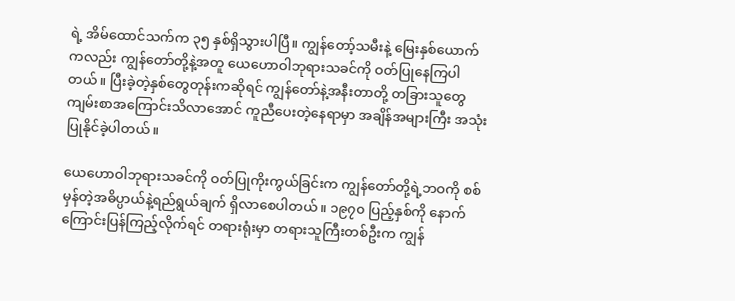ရဲ့ အိမ်ထောင်သက်က ၃၅ နှစ်ရှိသွားပါပြီ။ ကျွန်တော့်သမီးနဲ့ မြေးနှစ်ယောက်ကလည်း ကျွန်တော်တို့နဲ့အတူ ယေဟောဝါဘုရားသခင်ကို ဝတ်ပြုနေကြပါတယ်။ ပြီးခဲ့တဲ့နှစ်တွေတုန်းကဆိုရင် ကျွန်တော်နဲ့အနီးတာတို့ တခြားသူတွေ ကျမ်းစာအကြောင်းသိလာအောင် ကူညီပေးတဲ့နေရာမှာ အချိန်အများကြီး အသုံးပြုနိုင်ခဲ့ပါတယ်။

ယေဟောဝါဘုရားသခင်ကို ဝတ်ပြုကိုးကွယ်ခြင်းက ကျွန်တော်တို့ရဲ့ဘဝကို စစ်မှန်တဲ့အဓိပ္ပာယ်နဲ့ရည်ရွယ်ချက် ရှိလာစေပါတယ်။ ၁၉၇၀ ပြည့်နှစ်ကို နောက်ကြောင်းပြန်ကြည့်လိုက်ရင် တရားရုံးမှာ တရားသူကြီးတစ်ဦးက ကျွန်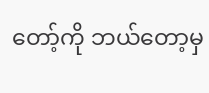တော့်ကို ဘယ်တော့မှ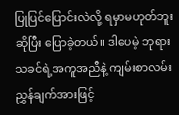ပြုပြင်ပြောင်းလဲလို့ ရမှာမဟုတ်ဘူးဆိုပြီး ပြောခဲ့တယ်။ ဒါပေမဲ့ ဘုရားသခင်ရဲ့အကူအညီနဲ့ ကျမ်းစာလမ်းညွှန်ချက်အားဖြင့်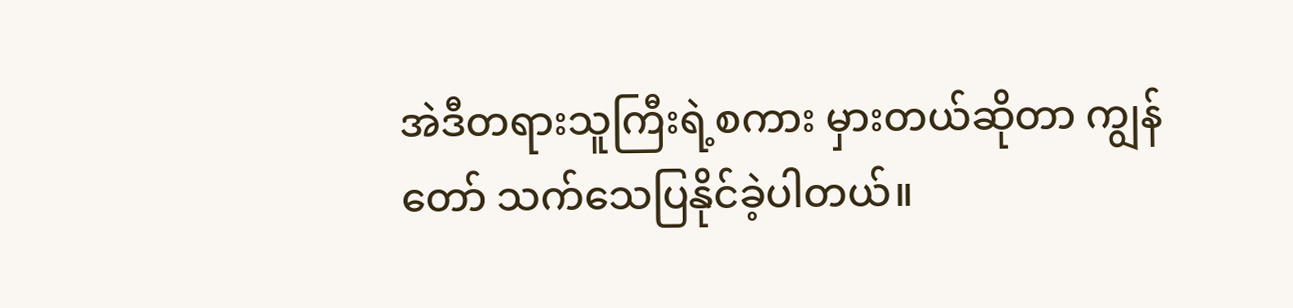အဲဒီတရားသူကြီးရဲ့စကား မှားတယ်ဆိုတာ ကျွန်တော် သက်သေပြနိုင်ခဲ့ပါတယ်။